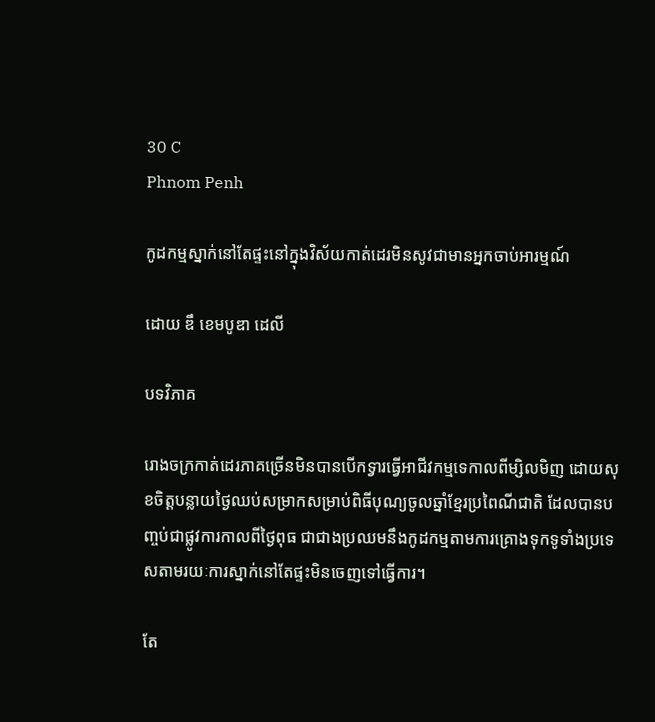30 C
Phnom Penh

កូដកម្មស្នាក់នៅតែផ្ទះនៅក្នុងវិស័យកាត់ដេរមិនសូវជាមានអ្នកចាប់អារម្មណ៍

ដោយ ឌឹ ខេមបូឌា ដេលី

បទវិភាគ

រោងចក្រកាត់ដេរភាគច្រើនមិនបានបើកទ្វារធ្វើអាជីវកម្មទេកាលពីម្សិលមិញ ដោយសុខចិត្តបន្លាយថ្ងៃឈប់សម្រាកសម្រាប់ពិធីបុណ្យចូលឆ្នាំខ្មែរប្រពៃណីជាតិ ដែលបានបញ្ចប់ជាផ្លូវការកាលពីថ្ងៃពុធ ជាជាងប្រឈមនឹងកូដកម្មតាមការគ្រោងទុកទូទាំងប្រទេសតាមរយៈការស្នាក់នៅតែផ្ទះមិនចេញទៅធ្វើការ។

តែ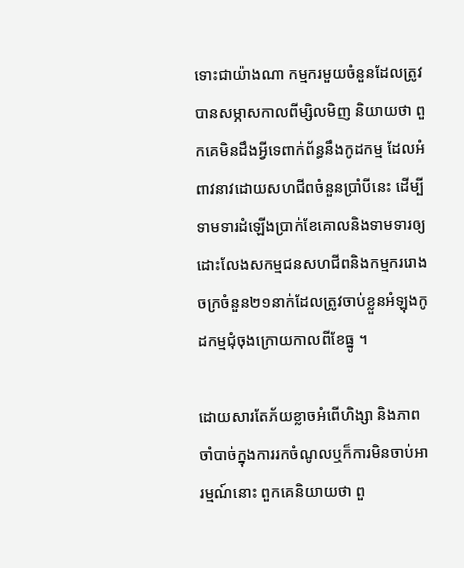ទោះជាយ៉ាងណា កម្មករមួយចំនួនដែលត្រូវបានសម្ភាសកាលពីម្សិលមិញ និយាយថា ពួកគេមិនដឹងអ្វីទេពាក់ព័ន្ធនឹងកូដកម្ម ដែលអំពាវនាវដោយសហជីពចំនួនប្រាំបីនេះ ដើម្បីទាមទារដំឡើងប្រាក់ខែគោលនិងទាមទារឲ្យដោះលែងសកម្មជនសហជីពនិងកម្មកររោងចក្រចំនួន២១នាក់ដែលត្រូវចាប់ខ្លួនអំឡុងកូដកម្មជុំចុងក្រោយកាលពីខែធ្នូ ។

ដោយសារតែភ័យខ្លាចអំពើហិង្សា និងភាពចាំបាច់ក្នុងការរកចំណូលឬក៏ការមិនចាប់អារម្មណ៍នោះ ពួកគេនិយាយថា ពួ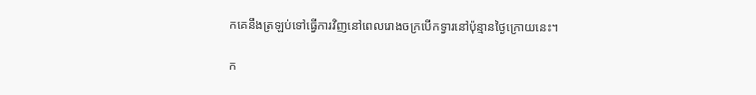កគេនឹងត្រឡប់ទៅធ្វើការវិញនៅពេលរោងចក្របើកទ្វារនៅប៉ុន្មានថ្ងៃក្រោយនេះ។

ក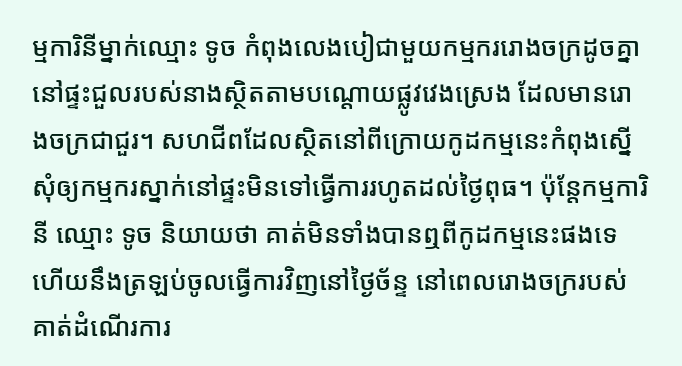ម្មការិនីម្នាក់ឈ្មោះ ទូច កំពុងលេងបៀជាមួយកម្មកររោងចក្រដូចគ្នានៅផ្ទះជួលរបស់នាងស្ថិតតាមបណ្ដោយផ្លូវវេងស្រេង ដែលមានរោងចក្រជាជួរ។ សហជីពដែលស្ថិតនៅពីក្រោយកូដកម្មនេះកំពុងស្នើសុំឲ្យកម្មករស្នាក់នៅផ្ទះមិនទៅធ្វើការរហូតដល់ថ្ងៃពុធ។ ប៉ុន្តែកម្មការិនី ឈ្មោះ ទូច និយាយថា គាត់មិនទាំងបានឮពីកូដកម្មនេះផងទេ ហើយនឹងត្រឡប់ចូលធ្វើការវិញនៅថ្ងៃច័ន្ទ នៅពេលរោងចក្ររបស់គាត់ដំណើរការ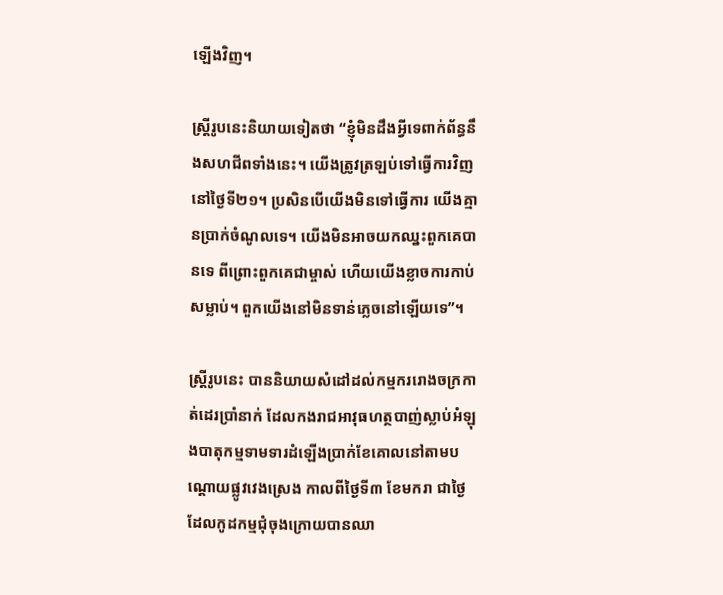ឡើងវិញ។

ស្ត្រីរូបនេះនិយាយទៀតថា “ខ្ញុំមិនដឹងអ្វីទេពាក់ព័ន្ធនឹងសហជីពទាំងនេះ។ យើងត្រូវត្រឡប់ទៅធ្វើការវិញនៅថ្ងៃទី២១។ ប្រសិនបើយើងមិនទៅធ្វើការ យើងគ្មានប្រាក់ចំណូលទេ។ យើងមិនអាចយកឈ្នះពួកគេបានទេ ពីព្រោះពួកគេជាម្ចាស់ ហើយយើងខ្លាចការកាប់សម្លាប់។ ពួកយើងនៅមិនទាន់ភ្លេចនៅឡើយទេ”។

ស្ត្រីរូបនេះ បាននិយាយសំដៅដល់កម្មកររោងចក្រកាត់ដេរប្រាំនាក់ ដែលកងរាជអាវុធហត្ថបាញ់ស្លាប់អំឡុងបាតុកម្មទាមទារដំឡើងប្រាក់ខែគោលនៅតាមបណ្ដោយផ្លូវវេងស្រេង កាលពីថ្ងៃទី៣ ខែមករា ជាថ្ងៃដែលកូដកម្មជុំចុងក្រោយបានឈា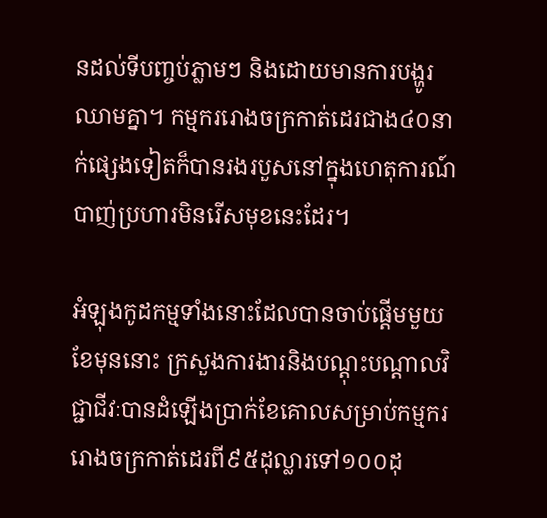នដល់ទីបញ្ចប់ភ្លាមៗ និងដោយមានការបង្ហូរឈាមគ្នា។ កម្មកររោងចក្រកាត់ដេរជាង៤០នាក់ផ្សេងទៀតក៏បានរងរបួសនៅក្នុងហេតុការណ៍បាញ់ប្រហារមិនរើសមុខនេះដែរ។

អំឡុងកូដកម្មទាំងនោះដែលបានចាប់ផ្ដើមមួយខែមុននោះ ក្រសួងការងារនិងបណ្ដុះបណ្ដាលវិជ្ជាជីវៈបានដំឡើងប្រាក់ខែគោលសម្រាប់កម្មកររោងចក្រកាត់ដេរពី៩៥ដុល្លារទៅ១០០ដុ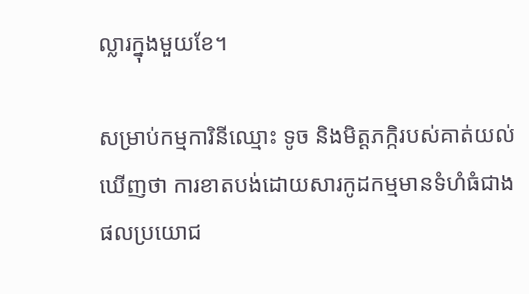ល្លារក្នុងមួយខែ។

សម្រាប់កម្មការិនីឈ្មោះ ទូច និងមិត្តភក្កិរបស់គាត់យល់ឃើញថា ការខាតបង់ដោយសារកូដកម្មមានទំហំធំជាងផលប្រយោជ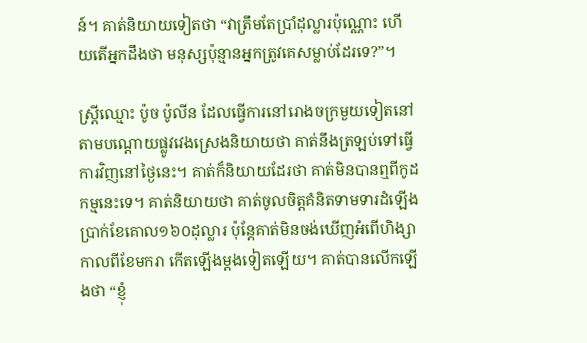ន៍។ គាត់និយាយទៀតថា “វាត្រឹមតែប្រាំដុល្លារប៉ុណ្ណោះ ហើយតើអ្នកដឹងថា មនុស្សប៉ុន្មានអ្នកត្រូវគេសម្លាប់ដែរទេ?”។

ស្ត្រីឈ្មោះ ប៉ូច ប៉ូលីន ដែលធ្វើការនៅរោងចក្រមួយទៀតនៅតាមបណ្ដោយផ្លូវវេងស្រេងនិយាយថា គាត់នឹងត្រឡប់ទៅធ្វើការវិញនៅថ្ងៃនេះ។ គាត់ក៏និយាយដែរថា គាត់មិនបានឮពីកូដកម្មនេះទេ។ គាត់និយាយថា គាត់ចូលចិត្តគំនិតទាមទារដំឡើងប្រាក់ខែគោល១៦០ដុល្លារ ប៉ុន្តែគាត់មិនចង់ឃើញអំពើហិង្សាកាលពីខែមករា កើតឡើងម្ដងទៀតឡើយ។ គាត់បានលើកឡើងថា “ខ្ញុំ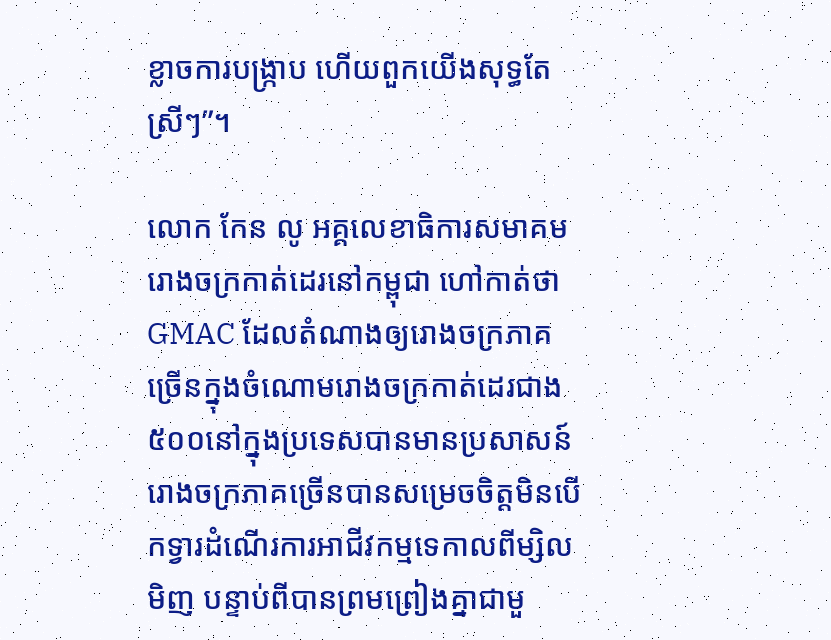ខ្លាចការបង្ក្រាប ហើយពួកយើងសុទ្ធតែស្រីៗ”។

លោក កែន លូ អគ្គលេខាធិការសមាគមរោងចក្រកាត់ដេរនៅកម្ពុជា ហៅកាត់ថា GMAC ដែលតំណាងឲ្យរោងចក្រភាគច្រើនក្នុងចំណោមរោងចក្រកាត់ដេរជាង៥០០នៅក្នុងប្រទេសបានមានប្រសាសន៍ រោងចក្រភាគច្រើនបានសម្រេចចិត្តមិនបើកទ្វារដំណើរការអាជីវកម្មទេកាលពីម្សិលមិញ បន្ទាប់ពីបានព្រមព្រៀងគ្នាជាមួ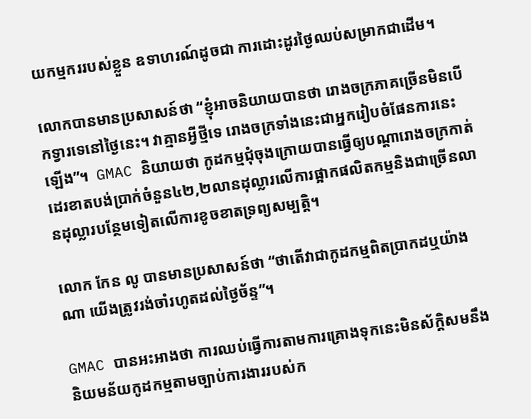យកម្មកររបស់ខ្លួន ឧទាហរណ៍ដូចជា ការដោះដូរថ្ងៃឈប់សម្រាកជាដើម។

លោកបានមានប្រសាសន៍ថា “ខ្ញុំអាចនិយាយបានថា រោងចក្រភាគច្រើនមិនបើកទ្វារទេនៅថ្ងៃនេះ។ វាគ្មានអ្វីថ្មីទេ រោងចក្រទាំងនេះជាអ្នករៀបចំផែនការនេះឡើង”។  GMAC និយាយថា កូដកម្មជុំចុងក្រោយបានធ្វើឲ្យបណ្ដារោងចក្រកាត់ដេរខាតបង់ប្រាក់ចំនួន៤២,២លានដុល្លារលើការផ្អាកផលិតកម្មនិងជាច្រើនលានដុល្លារបន្ថែមទៀតលើការខូចខាតទ្រព្យសម្បត្តិ។

លោក កែន លូ បានមានប្រសាសន៍ថា “ថាតើវាជាកូដកម្មពិតប្រាកដឬយ៉ាងណា យើងត្រូវរង់ចាំរហូតដល់ថ្ងៃច័ន្ទ”។

GMAC បានអះអាងថា ការឈប់ធ្វើការតាមការគ្រោងទុកនេះមិនស័ក្ដិសមនឹងនិយមន័យកូដកម្មតាមច្បាប់ការងាររបស់ក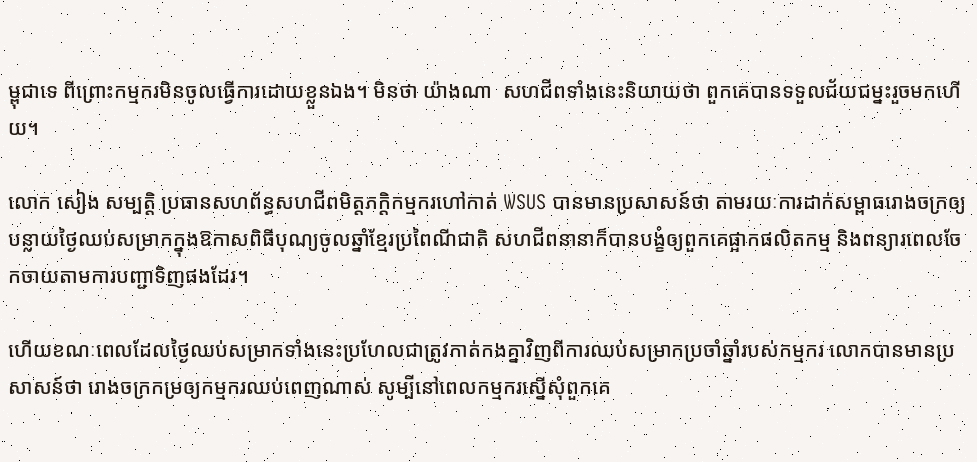ម្ពុជាទេ ពីព្រោះកម្មករមិនចូលធ្វើការដោយខ្លួនឯង។ មិនថា យ៉ាងណា  សហជីពទាំងនេះនិយាយថា ពួកគេបានទទួលជ័យជម្នះរួចមកហើយ។

លោក សៀង សម្បត្តិ ប្រធានសហព័ន្ធសហជីពមិត្តភក្ដិកម្មករហៅកាត់ WSUS បានមានប្រសាសន៍ថា តាមរយៈការដាក់សម្ពាធរោងចក្រឲ្យបន្លាយថ្ងៃឈប់សម្រាកក្នុងឱកាសពិធីបុណ្យចូលឆ្នាំខ្មែរប្រពៃណីជាតិ សហជីពនានាក៏បានបង្ខំឲ្យពួកគេផ្អាកផលិតកម្ម និងពន្យារពេលចែកចាយតាមការបញ្ជាទិញផងដែរ។

ហើយខណៈពេលដែលថ្ងៃឈប់សម្រាកទាំងនេះប្រហែលជាត្រូវកាត់កងគ្នាវិញពីការឈប់សម្រាកប្រចាំឆ្នាំរបស់កម្មករ លោកបានមានប្រសាសន៍ថា រោងចក្រកម្រឲ្យកម្មករឈប់ពេញណាស់ សូម្បីនៅពេលកម្មករស្នើសុំពួកគេ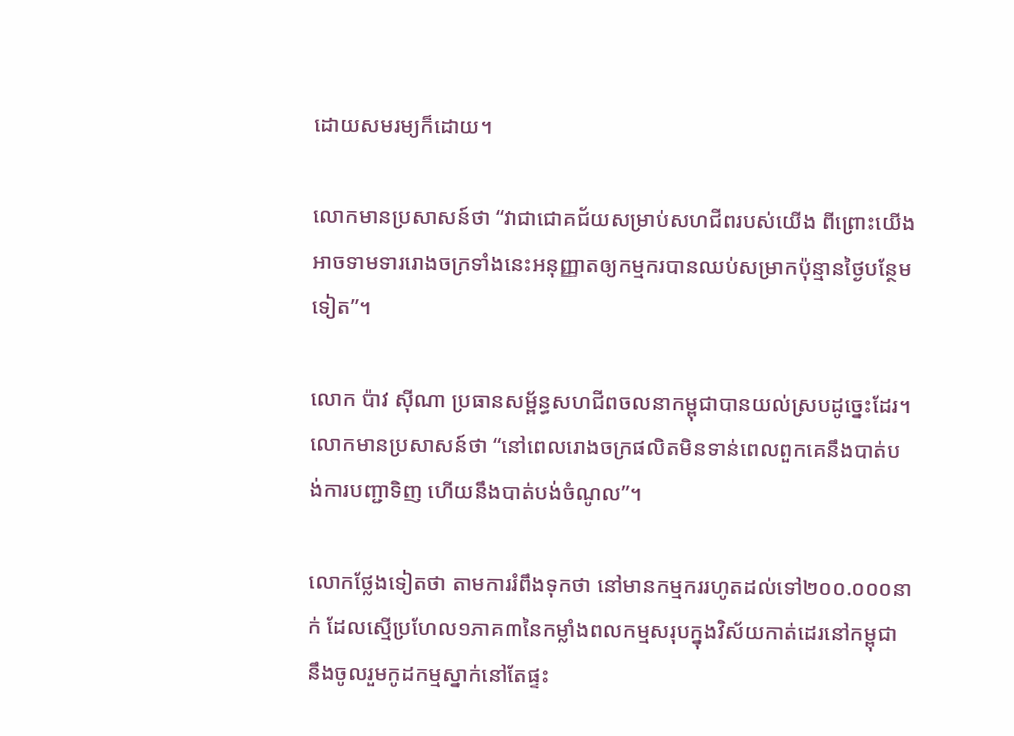ដោយសមរម្យក៏ដោយ។

លោកមានប្រសាសន៍ថា “វាជាជោគជ័យសម្រាប់សហជីពរបស់យើង ពីព្រោះយើងអាចទាមទាររោងចក្រទាំងនេះអនុញ្ញាតឲ្យកម្មករបានឈប់សម្រាកប៉ុន្មានថ្ងៃបន្ថែមទៀត”។

លោក ប៉ាវ ស៊ីណា ប្រធានសម្ព័ន្ធសហជីពចលនាកម្ពុជាបានយល់ស្របដូច្នេះដែរ។ លោកមានប្រសាសន៍ថា “នៅពេលរោងចក្រផលិតមិនទាន់ពេលពួកគេនឹងបាត់បង់ការបញ្ជាទិញ ហើយនឹងបាត់បង់ចំណូល”។

លោកថ្លែងទៀតថា តាមការរំពឹងទុកថា នៅមានកម្មកររហូតដល់ទៅ២០០.០០០នាក់ ដែលស្មើប្រហែល១ភាគ៣នៃកម្លាំងពលកម្មសរុបក្នុងវិស័យកាត់ដេរនៅកម្ពុជា នឹងចូលរួមកូដកម្មស្នាក់នៅតែផ្ទះ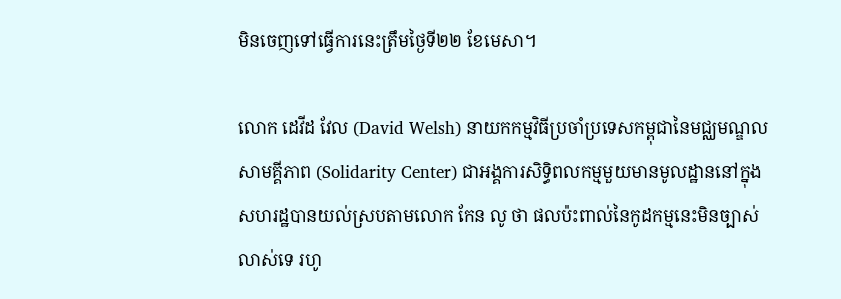មិនចេញទៅធ្វើការនេះត្រឹមថ្ងៃទី២២ ខែមេសា។

លោក ដេវីដ វែល (David Welsh) នាយកកម្មវិធីប្រចាំប្រទេសកម្ពុជានៃមជ្ឈមណ្ឌលសាមគ្គីភាព (Solidarity Center) ជាអង្គការសិទ្ធិពលកម្មមួយមានមូលដ្ឋាននៅក្នុងសហរដ្ឋបានយល់ស្របតាមលោក កែន លូ ថា ផលប៉ះពាល់នៃកូដកម្មនេះមិនច្បាស់លាស់ទេ រហូ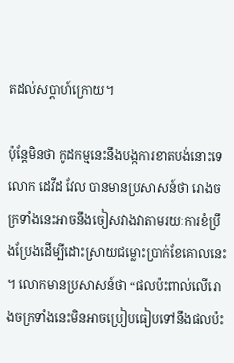តដល់សប្ដាហ៍ក្រោយ។

ប៉ុន្តែមិនថា កូដកម្មនេះនឹងបង្កការខាតបង់នោះទេ លោក ដេវីដ វែល បានមានប្រសាសន៍ថា រោងចក្រទាំងនេះអាចនឹងចៀសវាងវាតាមរយៈការខំប្រឹងប្រែងដើម្បីដោះស្រាយជម្លោះប្រាក់ខែគោលនេះ។ លោកមានប្រសាសន៍ថា “ផលប៉ះពាល់លើរោងចក្រទាំងនេះមិនអាចប្រៀបធៀបទៅនឹងផលប៉ះ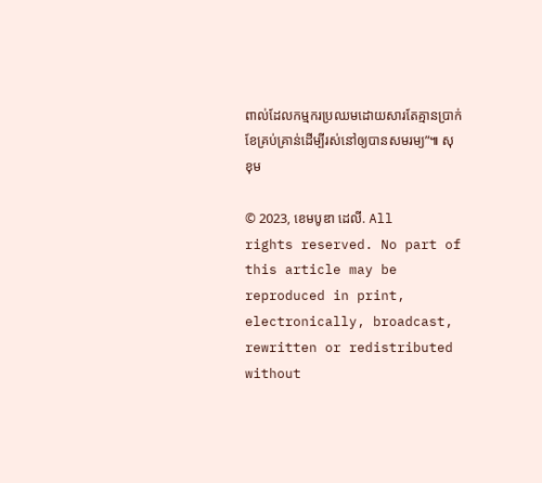ពាល់ដែលកម្មករប្រឈមដោយសារតែគ្មានប្រាក់ខែគ្រប់គ្រាន់ដើម្បីរស់នៅឲ្យបានសមរម្យ”៕ សុខុម

© 2023, ខេមបូឌា ដេលី. All rights reserved. No part of this article may be reproduced in print, electronically, broadcast, rewritten or redistributed without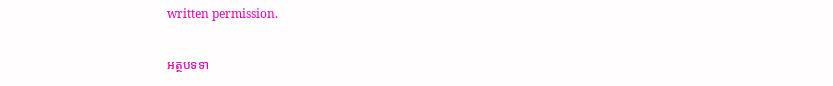written permission.

អត្ថបទទា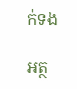ក់ទង

អត្ថ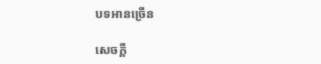បទអានច្រើន

សេចក្ដី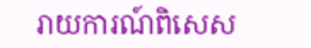រាយការណ៍ពិសេស